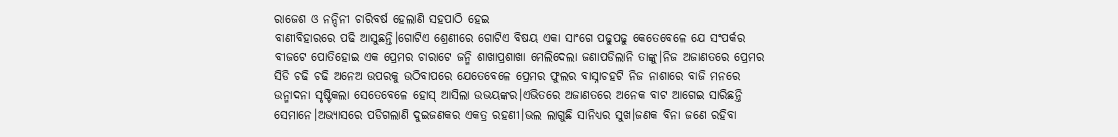ରାଜେଶ ଓ ନନ୍ଦିନୀ ଚାରିବର୍ଷ ହେଲାଣି ସହପାଠି ହେଇ
ବାଣୀବିହାରରେ ପଢି ଆସୁଛନ୍ତି।ଗୋଟିଏ ଶ୍ରେଣୀରେ ଗୋଟିଏ ବିଷୟ ଏକା ସାଂଗେ ପଢୁପଢୁ କେତେବେଳେ ଯେ ସଂପର୍କର ବୀଜଟେ ପୋତିହୋଇ ଏକ ପ୍ରେମର ଚାରାଟେ ଜନ୍ମି ଶାଖାପ୍ରଶାଖା ମେଲିଦେଲା ଜଣାପଡିଲାନି ତାଙ୍କୁ।ନିଜ ଅଜାଣତରେ ପ୍ରେମର ସିଡି ଚଢି ଚଢି ଅନେଅ ଉପରକୁ ଉଠିବାପରେ ଯେତେବେଳେ ପ୍ରେମର ଫୁଲର ବାସ୍ନାଚହଟି ନିଜ ନାଶାରେ ବାଜି ମନରେ ଉନ୍ମାଦନା ସୃଷ୍ଟିକଲା ସେତେବେଳେ ହୋସ୍ ଆସିଲା ଉଭୟଙ୍କର।ଏଭିତରେ ଅଜାଣତରେ ଅନେକ ବାଟ ଆଗେଇ ସାରିଛନ୍ତି ସେମାନେ।ଅଭ୍ୟାସରେ ପଡିଗଲାଣି ଦୁଇଜଣକର ଏକତ୍ର ରହଣୀ।ଭଲ ଲାଗୁଛି ସାନିଧ୍ୟର ସୁଖ।ଜଣକ ବିନା ଜଣେ ରହିବା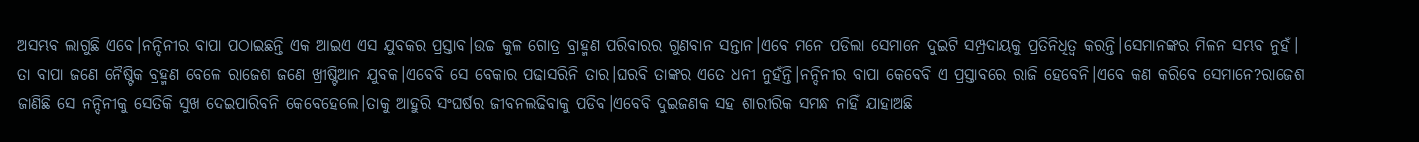ଅସମ୍ଭବ ଲାଗୁଛି ଏବେ।ନନ୍ଦିନୀର ବାପା ପଠାଇଛନ୍ତି ଏକ ଆଇଏ ଏସ ଯୁବକର ପ୍ରସ୍ତାବ।ଉଚ୍ଚ କୁଳ ଗୋତ୍ର ବ୍ରାହ୍ମଣ ପରିବାରର ଗୁଣବାନ ସନ୍ତାନ।ଏବେ ମନେ ପଡିଲା ସେମାନେ ଦୁଇଟି ସମ୍ପ୍ରଦାୟକୁ ପ୍ରତିନିଧିତ୍ବ କରନ୍ତି।ସେମାନଙ୍କର ମିଳନ ସମ୍ଭବ ନୁହଁ। ତା ବାପା ଜଣେ ନୈଷ୍ଟିକ ବ୍ରହ୍ମଣ ବେଳେ ରାଜେଶ ଜଣେ ଖ୍ରୀଷ୍ଟିଆନ ଯୁବକ।ଏବେବି ସେ ବେକାର ପଢାସରିନି ତାର।ଘରବି ତାଙ୍କର ଏତେ ଧନୀ ନୁହଁନ୍ତି।ନନ୍ଦିନୀର ବାପା କେବେବି ଏ ପ୍ରସ୍ତାବରେ ରାଜି ହେବେନି।ଏବେ କଣ କରିବେ ସେମାନେ?ରାଜେଶ ଜାଣିଛି ସେ ନନ୍ଦିନୀକୁ ସେତିକି ସୁଖ ଦେଇପାରିବନି କେବେହେଲେ।ତାକୁ ଆହୁରି ସଂଘର୍ଷର ଜୀବନଲଢିବାକୁ ପଡିବ।ଏବେବି ଦୁଇଜଣକ ସହ ଶାରୀରିକ ସମନ୍ଧ ନାହିଁ ଯାହାଅଛି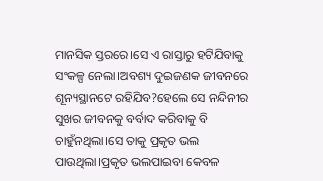ମାନସିକ ସ୍ତରରେ।ସେ ଏ ରାସ୍ତାରୁ ହଟିଯିବାକୁ ସଂକଳ୍ପ ନେଲା।ଅବଶ୍ୟ ଦୁଇଜଣକ ଜୀବନରେ ଶୂନ୍ୟସ୍ଥାନଟେ ରହିଯିବ?ହେଲେ ସେ ନନ୍ଦିନୀର ସୁଖର ଜୀବନକୁ ବର୍ବାଦ କରିବାକୁ ବି ଚାହୁଁନଥିଲା।ସେ ତାକୁ ପ୍ରକୃତ ଭଲ ପାଉଥିଲା।ପ୍ରକୃତ ଭଲପାଇବା କେବଳ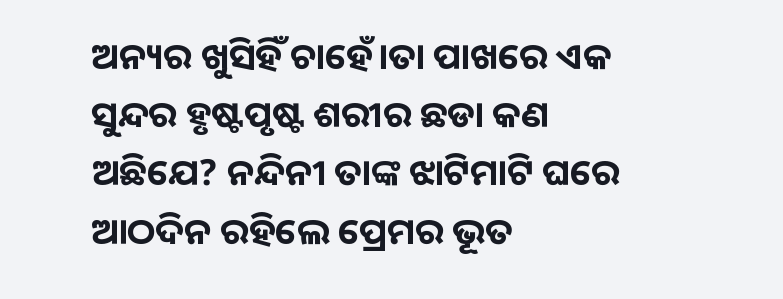ଅନ୍ୟର ଖୁସିହିଁ ଚାହେଁ।ତା ପାଖରେ ଏକ ସୁନ୍ଦର ହୃଷ୍ଟପୃଷ୍ଟ ଶରୀର ଛଡା କଣ ଅଛିଯେ? ନନ୍ଦିନୀ ତାଙ୍କ ଝାଟିମାଟି ଘରେ ଆଠଦିନ ରହିଲେ ପ୍ରେମର ଭୂତ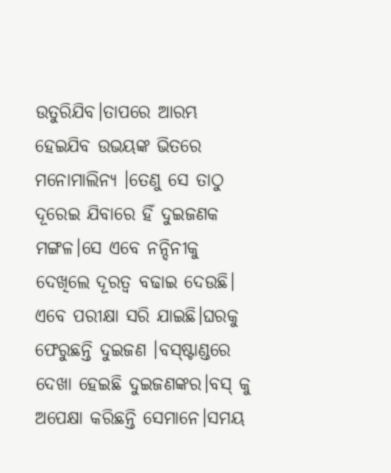ଉତୁରିଯିବ।ତାପରେ ଆରମ୍ଭ ହେଇଯିବ ଉଭୟଙ୍କ ଭିତରେ ମନୋମାଲିନ୍ୟ ।ତେଣୁ ସେ ତାଠୁ ଦୂରେଇ ଯିବାରେ ହିଁ ଦୁଇଜଣକ ମଙ୍ଗଳ।ସେ ଏବେ ନନ୍ଦିନୀକୁ ଦେଖିଲେ ଦୂରତ୍ବ ବଢାଇ ଦେଉଛି।
ଏବେ ପରୀକ୍ଷା ସରି ଯାଇଛି।ଘରକୁ ଫେରୁଛନ୍ତି ଦୁଇଜଣ ।ବସ୍ଷ୍ଟାଣ୍ଡରେ ଦେଖା ହେଇଛି ଦୁଇଜଣଙ୍କର।ବସ୍ କୁ ଅପେକ୍ଷା କରିଛନ୍ତି ସେମାନେ।ସମୟ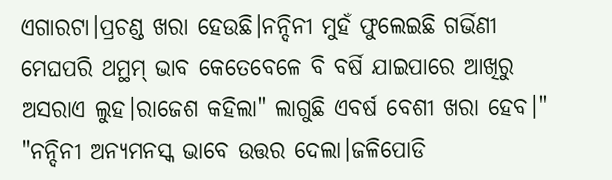ଏଗାରଟା।ପ୍ରଚଣ୍ଡ ଖରା ହେଉଛି।ନନ୍ଦିନୀ ମୁହଁ ଫୁଲେଇଛି ଗର୍ଭିଣୀ ମେଘପରି ଥମ୍ଥମ୍ ଭାବ କେତେବେଳେ ବି ବର୍ଷି ଯାଇପାରେ ଆଖିରୁ ଅସରାଏ ଲୁହ।ରାଜେଶ କହିଲା" ଲାଗୁଛି ଏବର୍ଷ ବେଶୀ ଖରା ହେବ।"
"ନନ୍ଦିନୀ ଅନ୍ୟମନସ୍କ ଭାବେ ଉତ୍ତର ଦେଲା।ଜଳିପୋଡି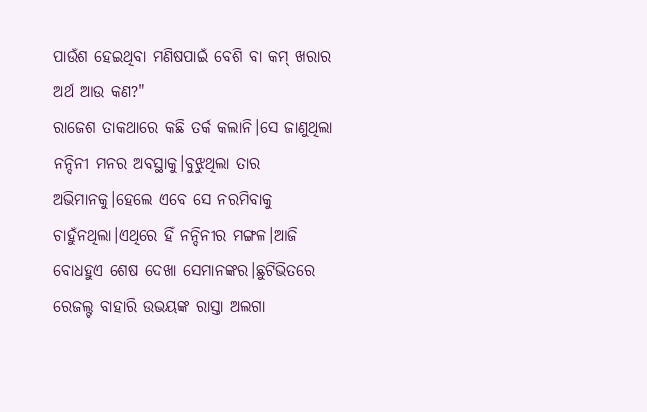ପାଉଁଶ ହେଇଥିବା ମଣିଷପାଇଁ ବେଶି ବା କମ୍ ଖରାର ଅର୍ଥ ଆଉ କଣ?"
ରାଜେଶ ତାକଥାରେ କଛି ତର୍କ କଲାନି।ସେ ଜାଣୁଥିଲା ନନ୍ଦିନୀ ମନର ଅବସ୍ଥାକୁ।ବୁଝୁଥିଲା ତାର ଅଭିମାନକୁ।ହେଲେ ଏବେ ସେ ନରମିବାକୁ ଚାହୁଁନଥିଲା।ଏଥିରେ ହିଁ ନନ୍ଦିନୀର ମଙ୍ଗଳ।ଆଜି ବୋଧହୁଏ ଶେଷ ଦେଖା ସେମାନଙ୍କର।ଛୁଟିଭିତରେ ରେଜଲ୍ଟ ବାହାରି ଉଭୟଙ୍କ ରାସ୍ତା ଅଲଗା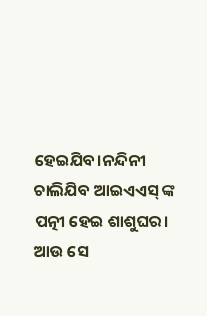ହେଇଯିବ।ନନ୍ଦିନୀ ଚାଲିଯିବ ଆଇଏଏସ୍ ଙ୍କ ପତ୍ନୀ ହେଇ ଶାଶୁଘର।
ଆଉ ସେ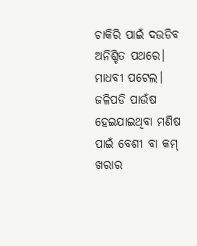ଚାକିରି ପାଇଁ ଦଉଡିବ ଅନିଶ୍ଚିତ ପଥରେ। ମାଧବୀ ପଟେଲ।
ଜଳିପଡି ପାଉଁଷ ହେଇଯାଇଥିବା ମଣିଷ ପାଇଁ ବେଶୀ ବା କମ୍ ଖରାର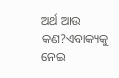ଅର୍ଥ ଆଉ କଣ?ଏବାକ୍ୟକୁ ନେଇ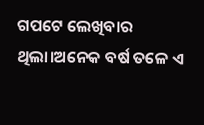ଗପଟେ ଲେଖିବାର ଥିଲା।ଅନେକ ବର୍ଷ ତଳେ ଏ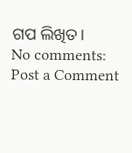ଗପ ଲିଖିତ।
No comments:
Post a Comment